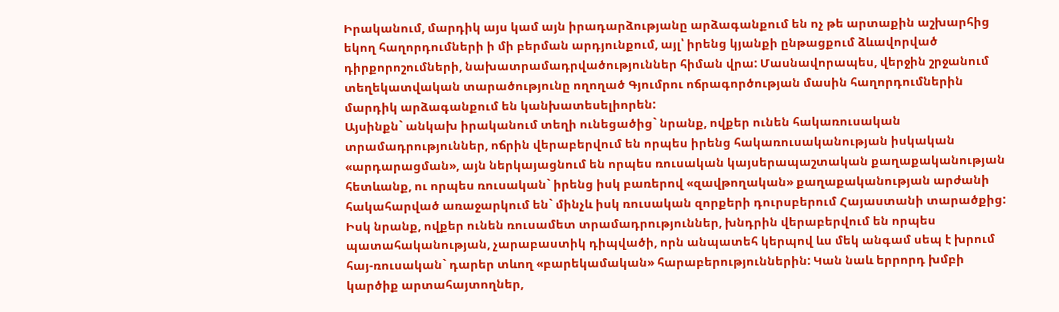Իրականում, մարդիկ այս կամ այն իրադարձությանը արձագանքում են ոչ թե արտաքին աշխարհից եկող հաղորդումների ի մի բերման արդյունքում, այլ՝ իրենց կյանքի ընթացքում ձևավորված դիրքորոշումների, նախատրամադրվածություններ հիման վրա: Մասնավորապես, վերջին շրջանում տեղեկատվական տարածությունը ողողած Գյումրու ոճրագործության մասին հաղորդումներին մարդիկ արձագանքում են կանխատեսելիորեն:
Այսինքն` անկախ իրականում տեղի ունեցածից` նրանք, ովքեր ունեն հակառուսական տրամադրություններ, ոճրին վերաբերվում են որպես իրենց հակառուսականության իսկական «արդարացման», այն ներկայացնում են որպես ռուսական կայսերապաշտական քաղաքականության հետևանք, ու որպես ռուսական` իրենց իսկ բառերով «զավթողական» քաղաքականության արժանի հակահարված առաջարկում են` մինչև իսկ ռուսական զորքերի դուրսբերում Հայաստանի տարածքից: Իսկ նրանք, ովքեր ունեն ռուսամետ տրամադրություններ, խնդրին վերաբերվում են որպես պատահականության, չարաբաստիկ դիպվածի, որն անպատեհ կերպով ևս մեկ անգամ սեպ է խրում հայ-ռուսական` դարեր տևող «բարեկամական» հարաբերություններին: Կան նաև երրորդ խմբի կարծիք արտահայտողներ,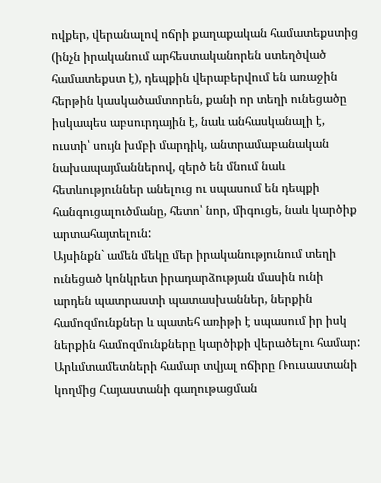ովքեր, վերանալով ոճրի քաղաքական համատեքստից (ինչն իրականում արհեստականորեն ստեղծված համատեքստ է), դեպքին վերաբերվում են առաջին հերթին կասկածամտորեն, քանի որ տեղի ունեցածը իսկապես աբսուրդային է, նաև անհասկանալի է, ուստի՝ սույն խմբի մարդիկ, անտրամաբանական նախապայմաններով, զերծ են մնում նաև հետևություններ անելուց ու սպասում են դեպքի հանգուցալուծմանը, հետո՝ նոր, միգուցե, նաև կարծիք արտահայտելուն:
Այսինքն` ամեն մեկը մեր իրականությունում տեղի ունեցած կոնկրետ իրադարձության մասին ունի արդեն պատրաստի պատասխաններ, ներքին համոզմունքներ և պատեհ առիթի է սպասում իր իսկ ներքին համոզմունքները կարծիքի վերածելու համար: Արևմտամետների համար տվյալ ոճիրը Ռուսաստանի կողմից Հայաստանի գաղութացման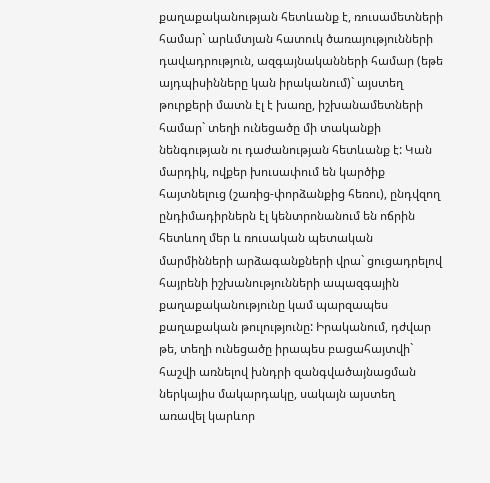քաղաքականության հետևանք է, ռուսամետների համար` արևմտյան հատուկ ծառայությունների դավադրություն, ազգայնականների համար (եթե այդպիսինները կան իրականում)` այստեղ թուրքերի մատն էլ է խառը, իշխանամետների համար` տեղի ունեցածը մի տականքի նենգության ու դաժանության հետևանք է: Կան մարդիկ, ովքեր խուսափում են կարծիք հայտնելուց (շառից-փորձանքից հեռու), ընդվզող ընդիմադիրներն էլ կենտրոնանում են ոճրին հետևող մեր և ռուսական պետական մարմինների արձագանքների վրա` ցուցադրելով հայրենի իշխանությունների ապազգային քաղաքականությունը կամ պարզապես քաղաքական թուլությունը: Իրականում, դժվար թե, տեղի ունեցածը իրապես բացահայտվի` հաշվի առնելով խնդրի զանգվածայնացման ներկայիս մակարդակը, սակայն այստեղ առավել կարևոր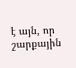է այն, որ շարքային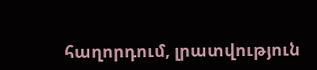հաղորդում, լրատվություն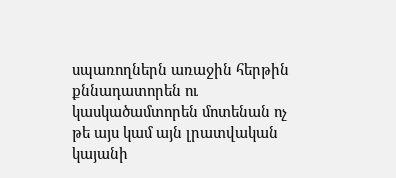սպառողներն առաջին հերթին քննադատորեն ու կասկածամտորեն մոտենան ոչ թե այս կամ այն լրատվական կայանի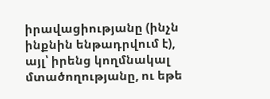իրավացիությանը (ինչն ինքնին ենթադրվում է), այլ՝ իրենց կողմնակալ մտածողությանը, ու եթե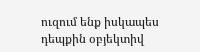ուզում ենք իսկապես դեպքին օբյեկտիվ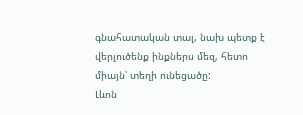գնահատական տալ, նախ պետք է վերլուծենք ինքներս մեզ, հետո միայն՝ տեղի ունեցածը:
Լևոն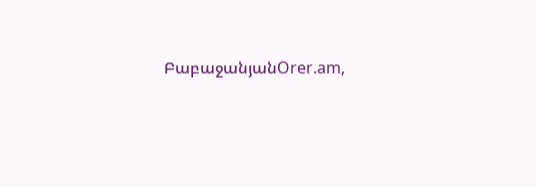ԲաբաջանյանOrer.am,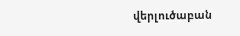վերլուծաբան